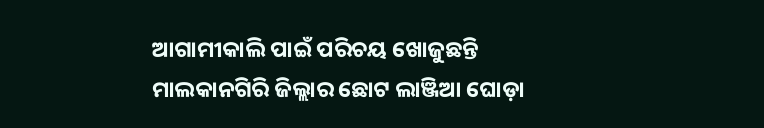ଆଗାମୀକାଲି ପାଇଁ ପରିଚୟ ଖୋଜୁଛନ୍ତି ମାଲକାନଗିରି ଜିଲ୍ଲାର ଛୋଟ ଲାଞ୍ଜିଆ ଘୋଡ଼ା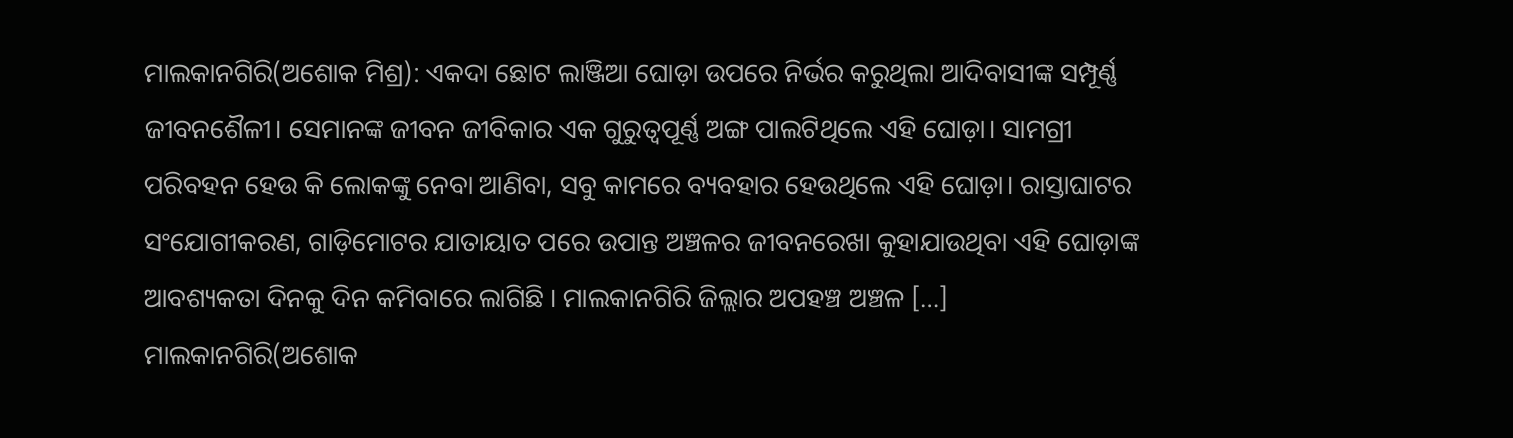ମାଲକାନଗିରି(ଅଶୋକ ମିଶ୍ର): ଏକଦା ଛୋଟ ଲାଞ୍ଜିଆ ଘୋଡ଼ା ଉପରେ ନିର୍ଭର କରୁଥିଲା ଆଦିବାସୀଙ୍କ ସମ୍ପୂର୍ଣ୍ଣ ଜୀବନଶୈଳୀ। ସେମାନଙ୍କ ଜୀବନ ଜୀବିକାର ଏକ ଗୁରୁତ୍ୱପୂର୍ଣ୍ଣ ଅଙ୍ଗ ପାଲଟିଥିଲେ ଏହି ଘୋଡ଼ା। ସାମଗ୍ରୀ ପରିବହନ ହେଉ କି ଲୋକଙ୍କୁ ନେବା ଆଣିବା, ସବୁ କାମରେ ବ୍ୟବହାର ହେଉଥିଲେ ଏହି ଘୋଡ଼ା। ରାସ୍ତାଘାଟର ସଂଯୋଗୀକରଣ, ଗାଡ଼ିମୋଟର ଯାତାୟାତ ପରେ ଉପାନ୍ତ ଅଞ୍ଚଳର ଜୀବନରେଖା କୁହାଯାଉଥିବା ଏହି ଘୋଡ଼ାଙ୍କ ଆବଶ୍ୟକତା ଦିନକୁ ଦିନ କମିବାରେ ଲାଗିଛି । ମାଲକାନଗିରି ଜିଲ୍ଲାର ଅପହଞ୍ଚ ଅଞ୍ଚଳ […]
ମାଲକାନଗିରି(ଅଶୋକ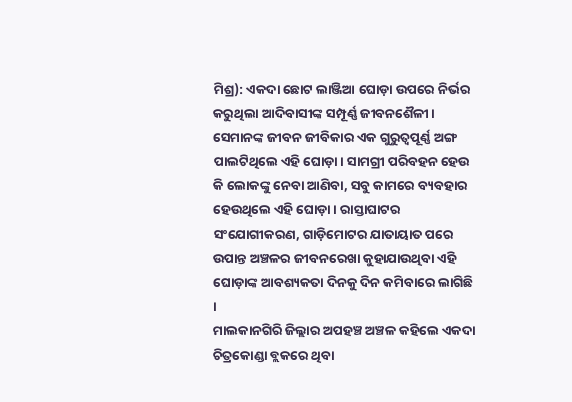ମିଶ୍ର): ଏକଦା ଛୋଟ ଲାଞ୍ଜିଆ ଘୋଡ଼ା ଉପରେ ନିର୍ଭର କରୁଥିଲା ଆଦିବାସୀଙ୍କ ସମ୍ପୂର୍ଣ୍ଣ ଜୀବନଶୈଳୀ। ସେମାନଙ୍କ ଜୀବନ ଜୀବିକାର ଏକ ଗୁରୁତ୍ୱପୂର୍ଣ୍ଣ ଅଙ୍ଗ ପାଲଟିଥିଲେ ଏହି ଘୋଡ଼ା। ସାମଗ୍ରୀ ପରିବହନ ହେଉ କି ଲୋକଙ୍କୁ ନେବା ଆଣିବା, ସବୁ କାମରେ ବ୍ୟବହାର ହେଉଥିଲେ ଏହି ଘୋଡ଼ା। ରାସ୍ତାଘାଟର ସଂଯୋଗୀକରଣ, ଗାଡ଼ିମୋଟର ଯାତାୟାତ ପରେ ଉପାନ୍ତ ଅଞ୍ଚଳର ଜୀବନରେଖା କୁହାଯାଉଥିବା ଏହି ଘୋଡ଼ାଙ୍କ ଆବଶ୍ୟକତା ଦିନକୁ ଦିନ କମିବାରେ ଲାଗିଛି ।
ମାଲକାନଗିରି ଜିଲ୍ଲାର ଅପହଞ୍ଚ ଅଞ୍ଚଳ କହିଲେ ଏକଦା ଚିତ୍ରକୋଣ୍ଡା ବ୍ଲକରେ ଥିବା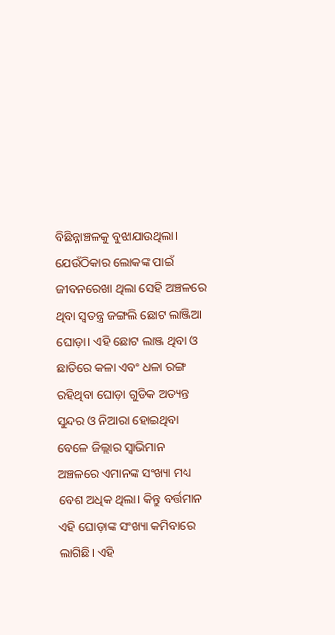ବିଛିନ୍ନାଞ୍ଚଳକୁ ବୁଝାଯାଉଥିଲା। ଯେଉଁଠିକାର ଲୋକଙ୍କ ପାଇଁ ଜୀବନରେଖା ଥିଲା ସେହି ଅଞ୍ଚଳରେ ଥିବା ସ୍ୱତନ୍ତ୍ର ଜଙ୍ଗଲି ଛୋଟ ଲାଞ୍ଜିଆ ଘୋଡ଼ା। ଏହି ଛୋଟ ଲାଞ୍ଜ ଥିବା ଓ ଛାତିରେ କଳା ଏବଂ ଧଳା ରଙ୍ଗ ରହିଥିବା ଘୋଡ଼ା ଗୁଡିକ ଅତ୍ୟନ୍ତ ସୁନ୍ଦର ଓ ନିଆରା ହୋଇଥିବା ବେଳେ ଜିଲ୍ଲାର ସ୍ୱାଭିମାନ ଅଞ୍ଚଳରେ ଏମାନଙ୍କ ସଂଖ୍ୟା ମଧ୍ୟ ବେଶ ଅଧିକ ଥିଲା। କିନ୍ତୁ ବର୍ତ୍ତମାନ ଏହି ଘୋଡ଼ାଙ୍କ ସଂଖ୍ୟା କମିବାରେ ଲାଗିଛି। ଏହି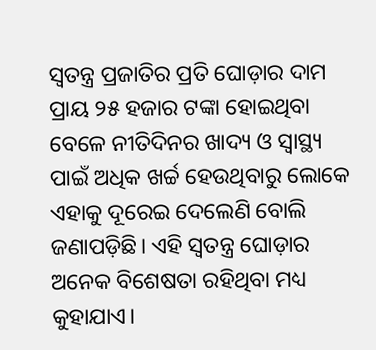ସ୍ୱତନ୍ତ୍ର ପ୍ରଜାତିର ପ୍ରତି ଘୋଡ଼ାର ଦାମ ପ୍ରାୟ ୨୫ ହଜାର ଟଙ୍କା ହୋଇଥିବା ବେଳେ ନୀତିଦିନର ଖାଦ୍ୟ ଓ ସ୍ୱାସ୍ଥ୍ୟ ପାଇଁ ଅଧିକ ଖର୍ଚ୍ଚ ହେଉଥିବାରୁ ଲୋକେ ଏହାକୁ ଦୂରେଇ ଦେଲେଣି ବୋଲି ଜଣାପଡ଼ିଛି। ଏହି ସ୍ୱତନ୍ତ୍ର ଘୋଡ଼ାର ଅନେକ ବିଶେଷତା ରହିଥିବା ମଧ୍ୟ କୁହାଯାଏ।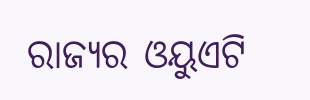ରାଜ୍ୟର ଓୟୁଏଟି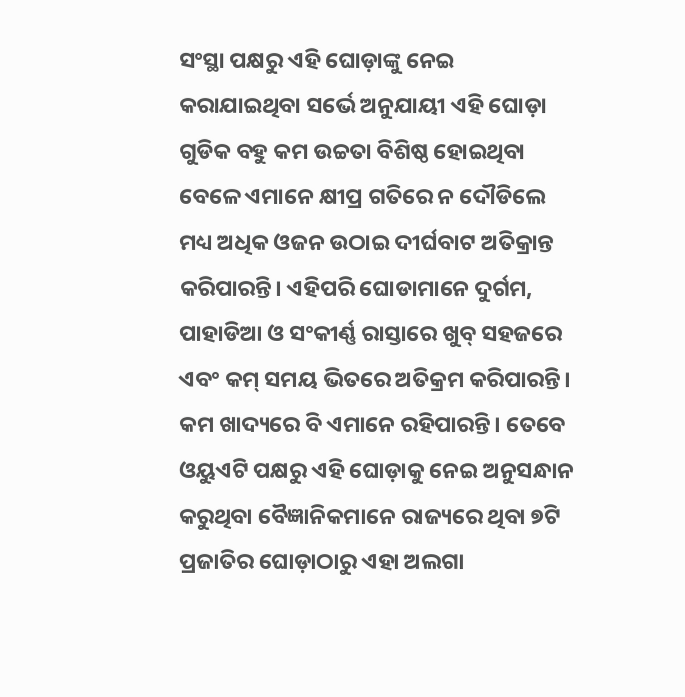ସଂସ୍ଥା ପକ୍ଷରୁ ଏହି ଘୋଡ଼ାଙ୍କୁ ନେଇ କରାଯାଇଥିବା ସର୍ଭେ ଅନୁଯାୟୀ ଏହି ଘୋଡ଼ା ଗୁଡିକ ବହୁ କମ ଉଚ୍ଚତା ବିଶିଷ୍ଠ ହୋଇଥିବା ବେଳେ ଏମାନେ କ୍ଷୀପ୍ର ଗତିରେ ନ ଦୌଡିଲେ ମଧ୍ୟ ଅଧିକ ଓଜନ ଉଠାଇ ଦୀର୍ଘବାଟ ଅତିକ୍ରାନ୍ତ କରିପାରନ୍ତି। ଏହିପରି ଘୋଡାମାନେ ଦୁର୍ଗମ, ପାହାଡିଆ ଓ ସଂକୀର୍ଣ୍ଣ ରାସ୍ତାରେ ଖୁବ୍ ସହଜରେ ଏବଂ କମ୍ ସମୟ ଭିତରେ ଅତିକ୍ରମ କରିପାରନ୍ତି। କମ ଖାଦ୍ୟରେ ବି ଏମାନେ ରହିପାରନ୍ତି। ତେବେ ଓୟୁଏଟି ପକ୍ଷରୁ ଏହି ଘୋଡ଼ାକୁ ନେଇ ଅନୁସନ୍ଧାନ କରୁଥିବା ବୈଜ୍ଞାନିକମାନେ ରାଜ୍ୟରେ ଥିବା ୭ଟି ପ୍ରଜାତିର ଘୋଡ଼ାଠାରୁ ଏହା ଅଲଗା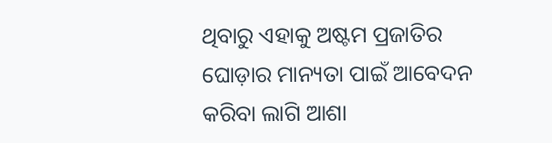ଥିବାରୁ ଏହାକୁ ଅଷ୍ଟମ ପ୍ରଜାତିର ଘୋଡ଼ାର ମାନ୍ୟତା ପାଇଁ ଆବେଦନ କରିବା ଲାଗି ଆଶା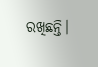ରଖିଛନ୍ତି।